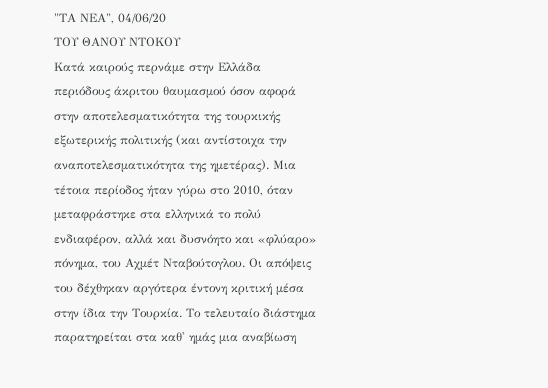"ΤΑ ΝΕΑ", 04/06/20
ΤΟΥ ΘΑΝΟΥ ΝΤΟΚΟΥ
Κατά καιρούς περνάμε στην Ελλάδα περιόδους άκριτου θαυμασμού όσον αφορά στην αποτελεσματικότητα της τουρκικής εξωτερικής πολιτικής (και αντίστοιχα την αναποτελεσματικότητα της ημετέρας). Μια τέτοια περίοδος ήταν γύρω στο 2010, όταν μεταφράστηκε στα ελληνικά το πολύ ενδιαφέρον, αλλά και δυσνόητο και «φλύαρο» πόνημα, του Αχμέτ Νταβούτογλου. Οι απόψεις του δέχθηκαν αργότερα έντονη κριτική μέσα στην ίδια την Τουρκία. Το τελευταίο διάστημα παρατηρείται στα καθ' ημάς μια αναβίωση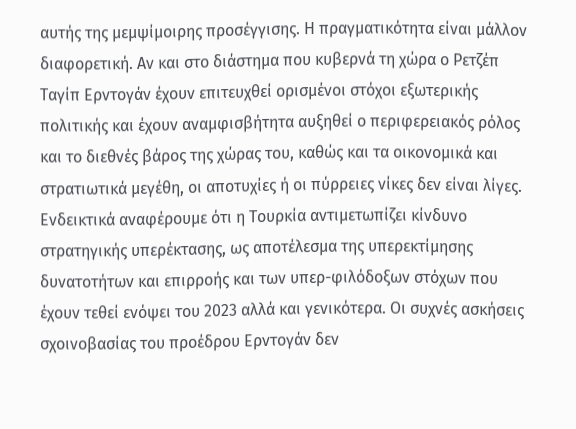αυτής της μεμψίμοιρης προσέγγισης. Η πραγματικότητα είναι μάλλον διαφορετική. Αν και στο διάστημα που κυβερνά τη χώρα ο Ρετζέπ Ταγίπ Ερντογάν έχουν επιτευχθεί ορισμένοι στόχοι εξωτερικής πολιτικής και έχουν αναμφισβήτητα αυξηθεί ο περιφερειακός ρόλος και το διεθνές βάρος της χώρας του, καθώς και τα οικονομικά και στρατιωτικά μεγέθη, οι αποτυχίες ή οι πύρρειες νίκες δεν είναι λίγες.
Ενδεικτικά αναφέρουμε ότι η Τουρκία αντιμετωπίζει κίνδυνο στρατηγικής υπερέκτασης, ως αποτέλεσμα της υπερεκτίμησης δυνατοτήτων και επιρροής και των υπερ-φιλόδοξων στόχων που έχουν τεθεί ενόψει του 2023 αλλά και γενικότερα. Οι συχνές ασκήσεις σχοινοβασίας του προέδρου Ερντογάν δεν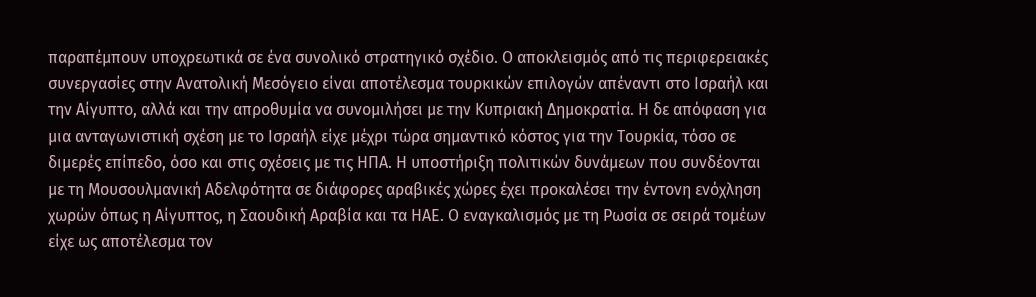παραπέμπουν υποχρεωτικά σε ένα συνολικό στρατηγικό σχέδιο. Ο αποκλεισμός από τις περιφερειακές συνεργασίες στην Ανατολική Μεσόγειο είναι αποτέλεσμα τουρκικών επιλογών απέναντι στο Ισραήλ και την Αίγυπτο, αλλά και την απροθυμία να συνομιλήσει με την Κυπριακή Δημοκρατία. Η δε απόφαση για μια ανταγωνιστική σχέση με το Ισραήλ είχε μέχρι τώρα σημαντικό κόστος για την Τουρκία, τόσο σε διμερές επίπεδο, όσο και στις σχέσεις με τις ΗΠΑ. Η υποστήριξη πολιτικών δυνάμεων που συνδέονται με τη Μουσουλμανική Αδελφότητα σε διάφορες αραβικές χώρες έχει προκαλέσει την έντονη ενόχληση χωρών όπως η Αίγυπτος, η Σαουδική Αραβία και τα ΗΑΕ. Ο εναγκαλισμός με τη Ρωσία σε σειρά τομέων είχε ως αποτέλεσμα τον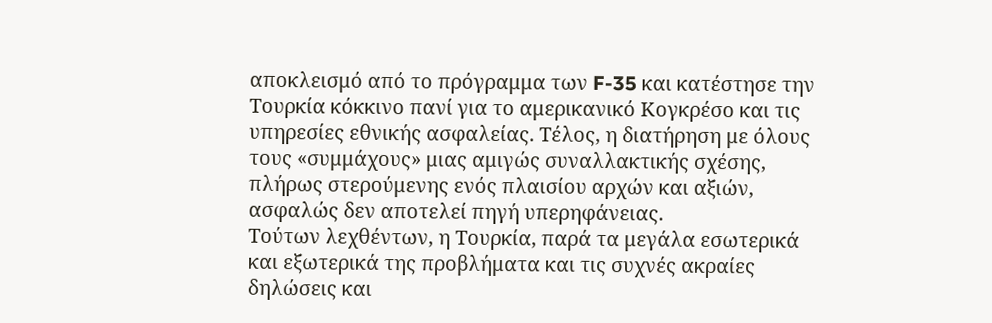αποκλεισμό από το πρόγραμμα των F-35 και κατέστησε την Τουρκία κόκκινο πανί για το αμερικανικό Κογκρέσο και τις υπηρεσίες εθνικής ασφαλείας. Τέλος, η διατήρηση με όλους τους «συμμάχους» μιας αμιγώς συναλλακτικής σχέσης, πλήρως στερούμενης ενός πλαισίου αρχών και αξιών, ασφαλώς δεν αποτελεί πηγή υπερηφάνειας.
Τούτων λεχθέντων, η Τουρκία, παρά τα μεγάλα εσωτερικά και εξωτερικά της προβλήματα και τις συχνές ακραίες δηλώσεις και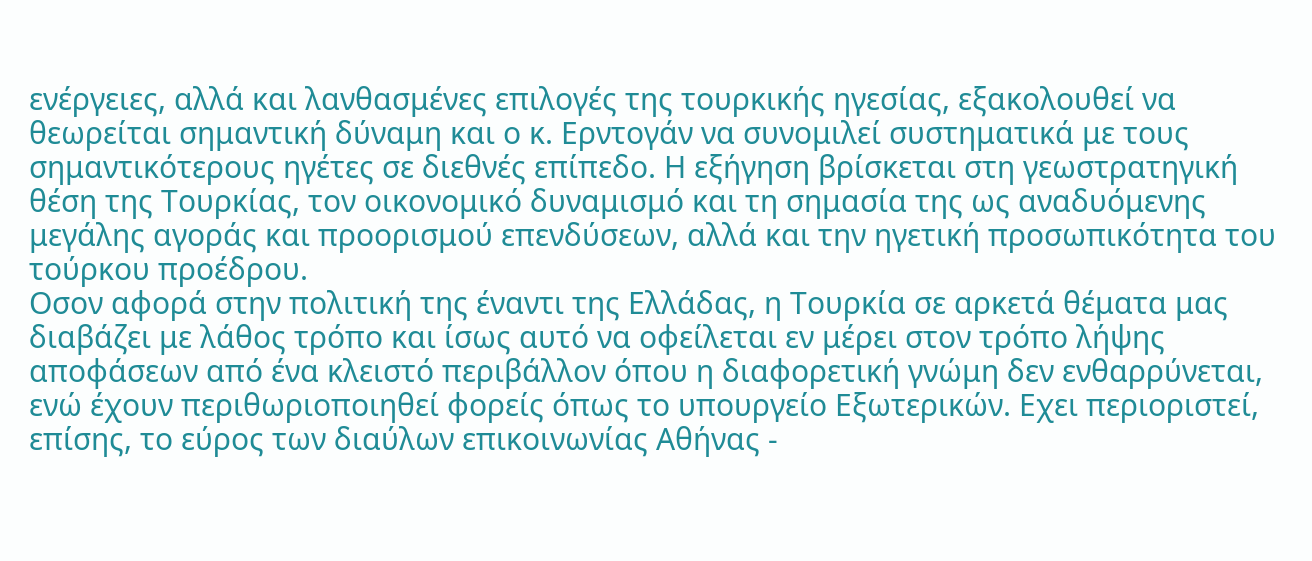ενέργειες, αλλά και λανθασμένες επιλογές της τουρκικής ηγεσίας, εξακολουθεί να θεωρείται σημαντική δύναμη και ο κ. Ερντογάν να συνομιλεί συστηματικά με τους σημαντικότερους ηγέτες σε διεθνές επίπεδο. Η εξήγηση βρίσκεται στη γεωστρατηγική θέση της Τουρκίας, τον οικονομικό δυναμισμό και τη σημασία της ως αναδυόμενης μεγάλης αγοράς και προορισμού επενδύσεων, αλλά και την ηγετική προσωπικότητα του τούρκου προέδρου.
Οσον αφορά στην πολιτική της έναντι της Ελλάδας, η Τουρκία σε αρκετά θέματα μας διαβάζει με λάθος τρόπο και ίσως αυτό να οφείλεται εν μέρει στον τρόπο λήψης αποφάσεων από ένα κλειστό περιβάλλον όπου η διαφορετική γνώμη δεν ενθαρρύνεται, ενώ έχουν περιθωριοποιηθεί φορείς όπως το υπουργείο Εξωτερικών. Εχει περιοριστεί, επίσης, το εύρος των διαύλων επικοινωνίας Αθήνας -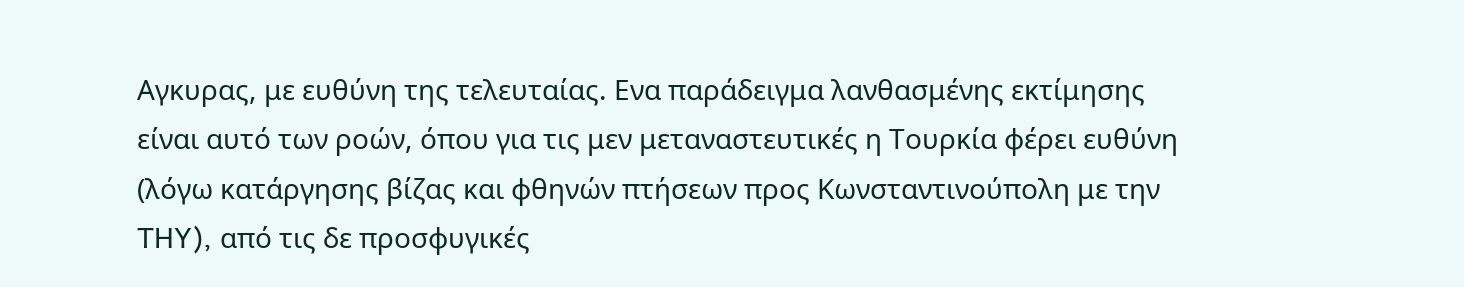Αγκυρας, με ευθύνη της τελευταίας. Ενα παράδειγμα λανθασμένης εκτίμησης είναι αυτό των ροών, όπου για τις μεν μεταναστευτικές η Τουρκία φέρει ευθύνη (λόγω κατάργησης βίζας και φθηνών πτήσεων προς Κωνσταντινούπολη με την THY), από τις δε προσφυγικές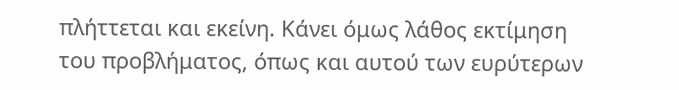πλήττεται και εκείνη. Κάνει όμως λάθος εκτίμηση του προβλήματος, όπως και αυτού των ευρύτερων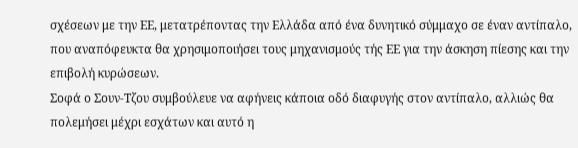σχέσεων με την ΕΕ, μετατρέποντας την Ελλάδα από ένα δυνητικό σύμμαχο σε έναν αντίπαλο, που αναπόφευκτα θα χρησιμοποιήσει τους μηχανισμούς τής ΕΕ για την άσκηση πίεσης και την επιβολή κυρώσεων.
Σοφά ο Σουν-Τζου συμβούλευε να αφήνεις κάποια οδό διαφυγής στον αντίπαλο, αλλιώς θα πολεμήσει μέχρι εσχάτων και αυτό η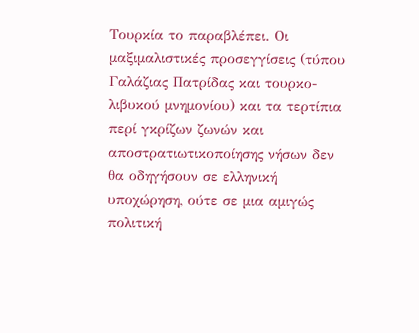Τουρκία το παραβλέπει. Οι μαξιμαλιστικές προσεγγίσεις (τύπου Γαλάζιας Πατρίδας και τουρκο-λιβυκού μνημονίου) και τα τερτίπια περί γκρίζων ζωνών και αποστρατιωτικοποίησης νήσων δεν θα οδηγήσουν σε ελληνική υποχώρηση, ούτε σε μια αμιγώς πολιτική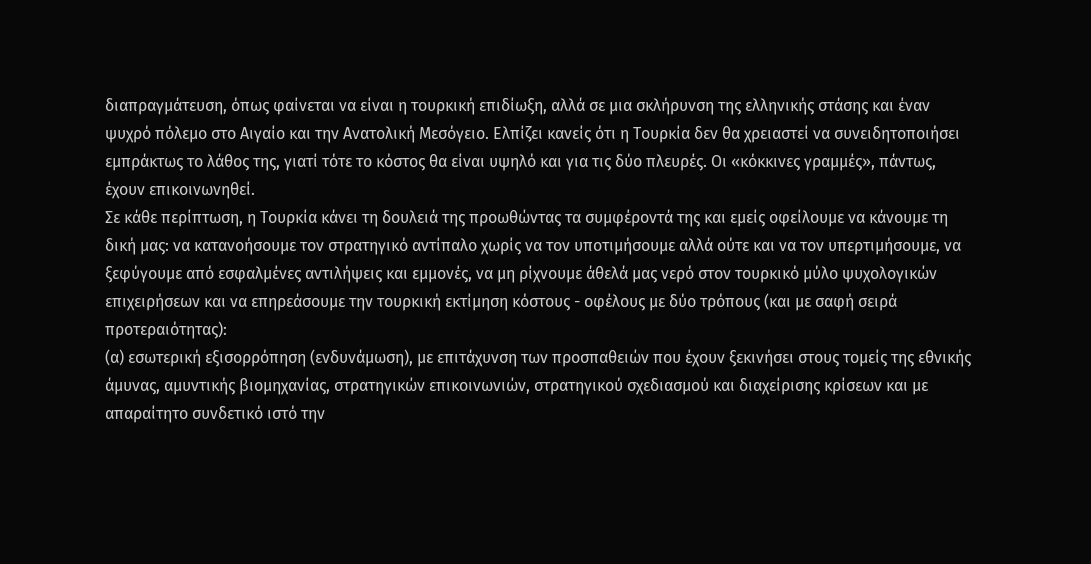διαπραγμάτευση, όπως φαίνεται να είναι η τουρκική επιδίωξη, αλλά σε μια σκλήρυνση της ελληνικής στάσης και έναν ψυχρό πόλεμο στο Αιγαίο και την Ανατολική Μεσόγειο. Ελπίζει κανείς ότι η Τουρκία δεν θα χρειαστεί να συνειδητοποιήσει εμπράκτως το λάθος της, γιατί τότε το κόστος θα είναι υψηλό και για τις δύο πλευρές. Οι «κόκκινες γραμμές», πάντως, έχουν επικοινωνηθεί.
Σε κάθε περίπτωση, η Τουρκία κάνει τη δουλειά της προωθώντας τα συμφέροντά της και εμείς οφείλουμε να κάνουμε τη δική μας: να κατανοήσουμε τον στρατηγικό αντίπαλο χωρίς να τον υποτιμήσουμε αλλά ούτε και να τον υπερτιμήσουμε, να ξεφύγουμε από εσφαλμένες αντιλήψεις και εμμονές, να μη ρίχνουμε άθελά μας νερό στον τουρκικό μύλο ψυχολογικών επιχειρήσεων και να επηρεάσουμε την τουρκική εκτίμηση κόστους - οφέλους με δύο τρόπους (και με σαφή σειρά προτεραιότητας):
(α) εσωτερική εξισορρόπηση (ενδυνάμωση), με επιτάχυνση των προσπαθειών που έχουν ξεκινήσει στους τομείς της εθνικής άμυνας, αμυντικής βιομηχανίας, στρατηγικών επικοινωνιών, στρατηγικού σχεδιασμού και διαχείρισης κρίσεων και με απαραίτητο συνδετικό ιστό την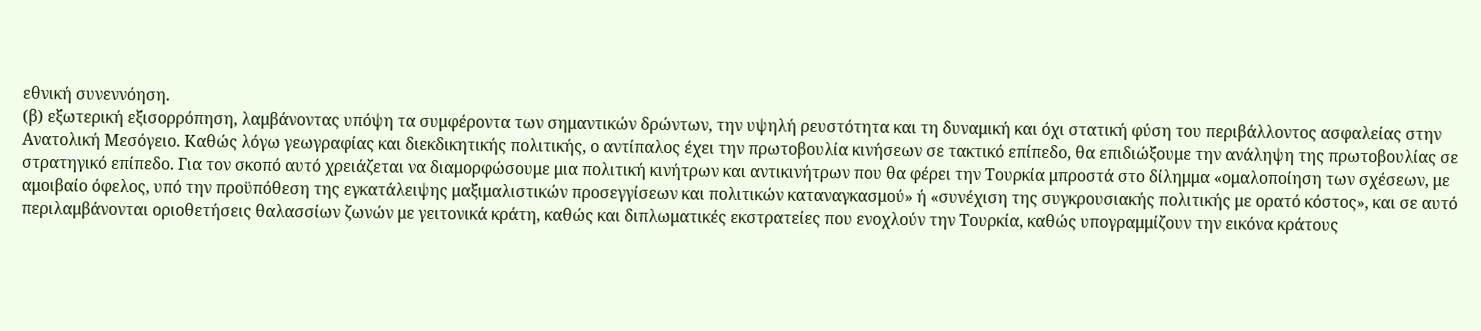εθνική συνεννόηση.
(β) εξωτερική εξισορρόπηση, λαμβάνοντας υπόψη τα συμφέροντα των σημαντικών δρώντων, την υψηλή ρευστότητα και τη δυναμική και όχι στατική φύση του περιβάλλοντος ασφαλείας στην Ανατολική Μεσόγειο. Καθώς λόγω γεωγραφίας και διεκδικητικής πολιτικής, ο αντίπαλος έχει την πρωτοβουλία κινήσεων σε τακτικό επίπεδο, θα επιδιώξουμε την ανάληψη της πρωτοβουλίας σε στρατηγικό επίπεδο. Για τον σκοπό αυτό χρειάζεται να διαμορφώσουμε μια πολιτική κινήτρων και αντικινήτρων που θα φέρει την Τουρκία μπροστά στο δίλημμα «ομαλοποίηση των σχέσεων, με αμοιβαίο όφελος, υπό την προϋπόθεση της εγκατάλειψης μαξιμαλιστικών προσεγγίσεων και πολιτικών καταναγκασμού» ή «συνέχιση της συγκρουσιακής πολιτικής με ορατό κόστος», και σε αυτό περιλαμβάνονται οριοθετήσεις θαλασσίων ζωνών με γειτονικά κράτη, καθώς και διπλωματικές εκστρατείες που ενοχλούν την Τουρκία, καθώς υπογραμμίζουν την εικόνα κράτους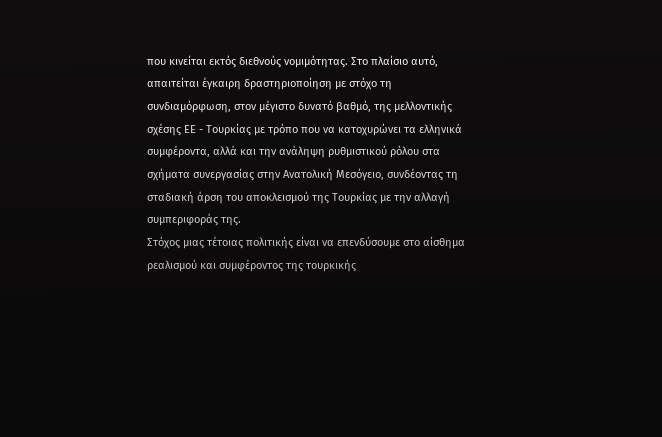που κινείται εκτός διεθνούς νομιμότητας. Στο πλαίσιο αυτό, απαιτείται έγκαιρη δραστηριοποίηση με στόχο τη συνδιαμόρφωση, στον μέγιστο δυνατό βαθμό, της μελλοντικής σχέσης ΕΕ - Τουρκίας με τρόπο που να κατοχυρώνει τα ελληνικά συμφέροντα, αλλά και την ανάληψη ρυθμιστικού ρόλου στα σχήματα συνεργασίας στην Ανατολική Μεσόγειο, συνδέοντας τη σταδιακή άρση του αποκλεισμού της Τουρκίας με την αλλαγή συμπεριφοράς της.
Στόχος μιας τέτοιας πολιτικής είναι να επενδύσουμε στο αίσθημα ρεαλισμού και συμφέροντος της τουρκικής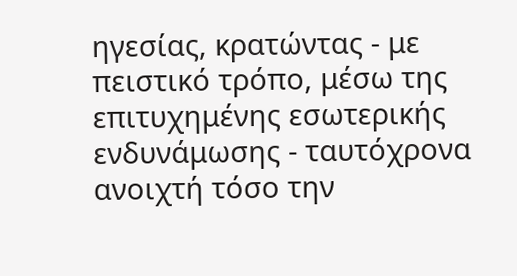ηγεσίας, κρατώντας - με πειστικό τρόπο, μέσω της επιτυχημένης εσωτερικής ενδυνάμωσης - ταυτόχρονα ανοιχτή τόσο την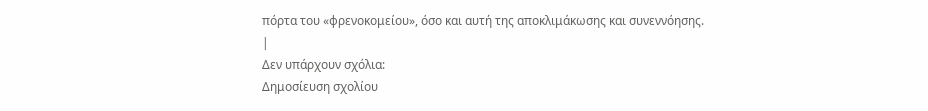πόρτα του «φρενοκομείου», όσο και αυτή της αποκλιμάκωσης και συνεννόησης.
|
Δεν υπάρχουν σχόλια:
Δημοσίευση σχολίου